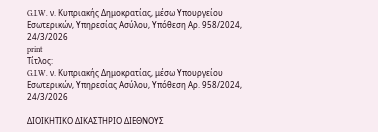G.I.W. ν. Κυπριακής Δημοκρατίας, μέσω Υπουργείου Εσωτερικών, Υπηρεσίας Ασύλου, Υπόθεση Αρ. 958/2024, 24/3/2026
print
Τίτλος:
G.I.W. ν. Κυπριακής Δημοκρατίας, μέσω Υπουργείου Εσωτερικών, Υπηρεσίας Ασύλου, Υπόθεση Αρ. 958/2024, 24/3/2026

ΔΙΟΙΚΗΤΙΚΟ ΔΙΚΑΣΤΗΡΙΟ ΔΙΕΘΝΟΥΣ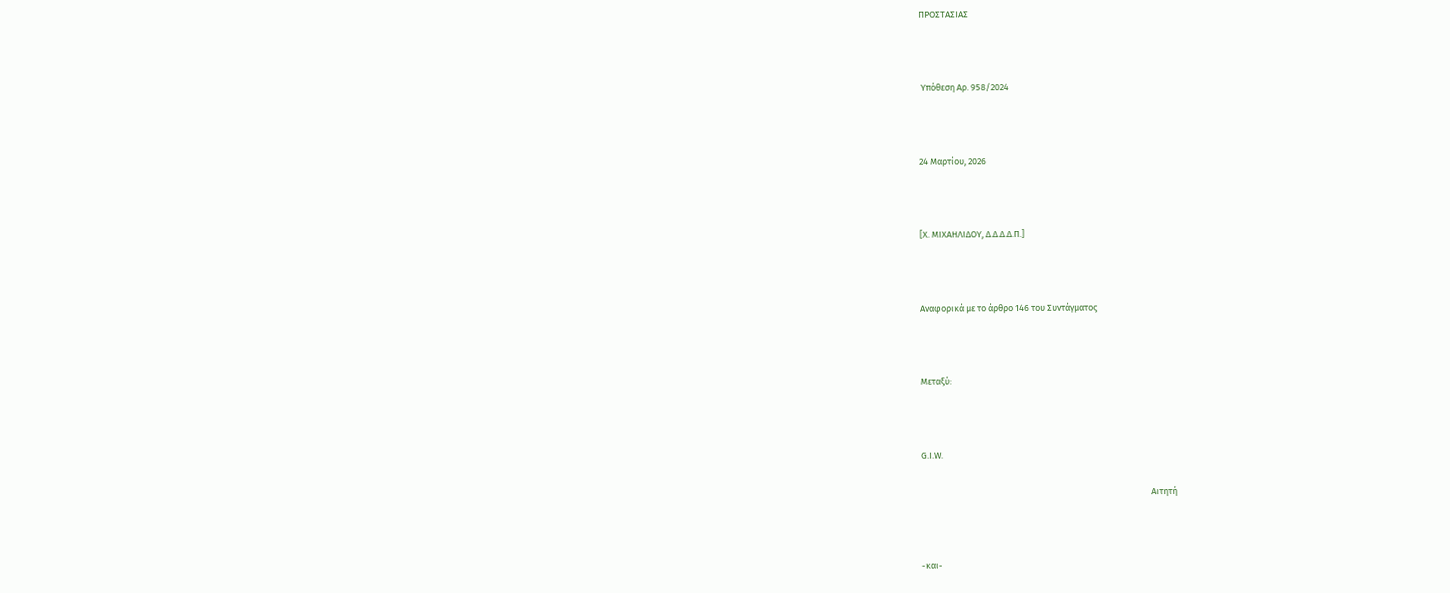ΠΡΟΣΤΑΣΙΑΣ



 Υπόθεση Αρ. 958/2024



24 Μαρτίου, 2026



[X. ΜΙΧΑΗΛΙΔΟΥ, Δ.Δ.Δ.Δ.Π.]



Αναφορικά με το άρθρο 146 του Συντάγματος



Μεταξύ:



G.I.W.

                                                                                                                   Αιτητή



-και-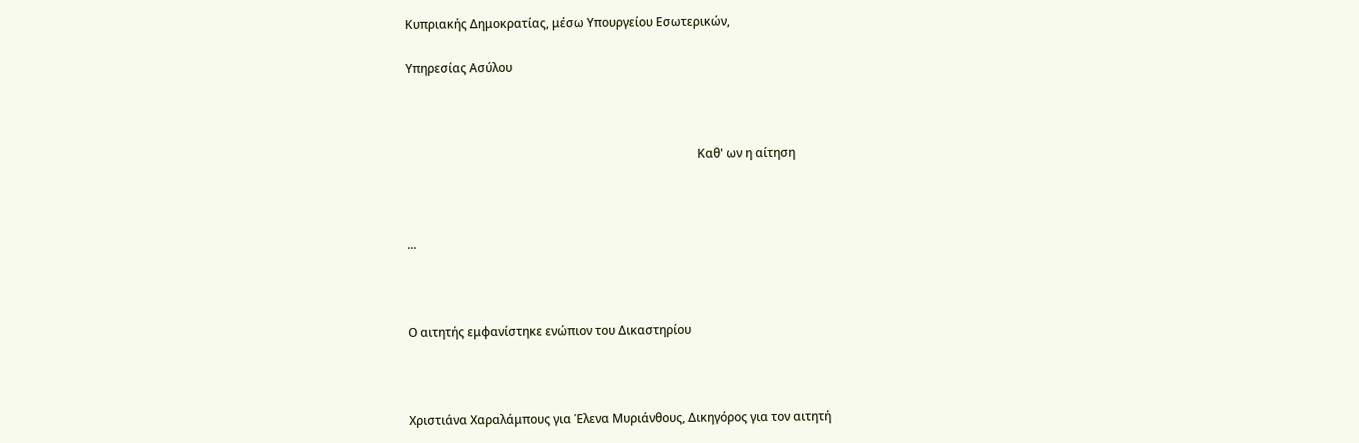Κυπριακής Δημοκρατίας, μέσω Υπουργείου Εσωτερικών,

Υπηρεσίας Ασύλου



                                                                                                 Καθ' ων η αίτηση



...



Ο αιτητής εμφανίστηκε ενώπιον του Δικαστηρίου



Χριστιάνα Χαραλάμπους για Έλενα Μυριάνθους, Δικηγόρος για τον αιτητή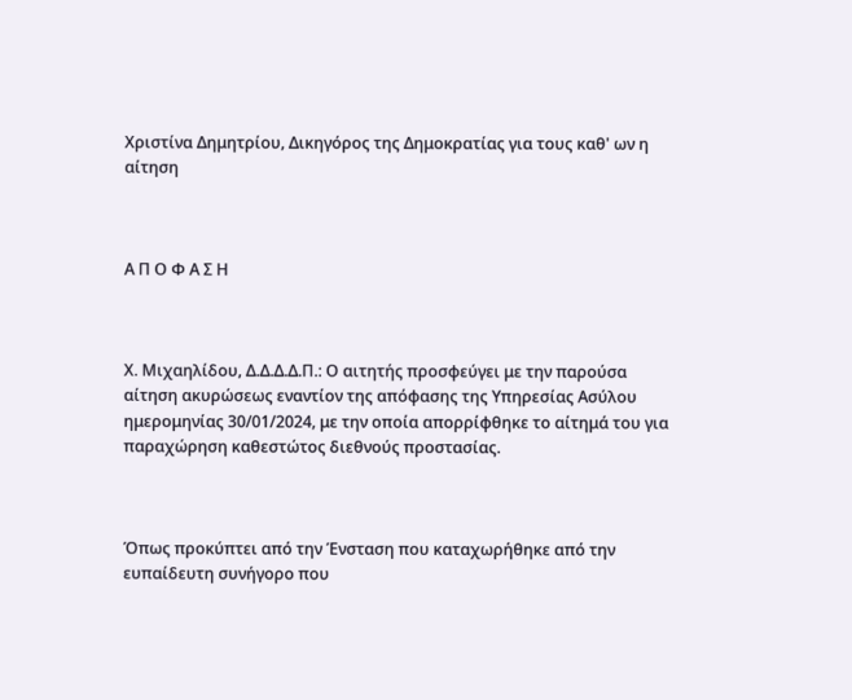Χριστίνα Δημητρίου, Δικηγόρος της Δημοκρατίας για τους καθ' ων η αίτηση



Α Π Ο Φ Α Σ Η



Χ. Μιχαηλίδου, Δ.Δ.Δ.Δ.Π.: Ο αιτητής προσφεύγει με την παρούσα αίτηση ακυρώσεως εναντίον της απόφασης της Υπηρεσίας Ασύλου ημερομηνίας 30/01/2024, με την οποία απορρίφθηκε το αίτημά του για παραχώρηση καθεστώτος διεθνούς προστασίας.



Όπως προκύπτει από την Ένσταση που καταχωρήθηκε από την ευπαίδευτη συνήγορο που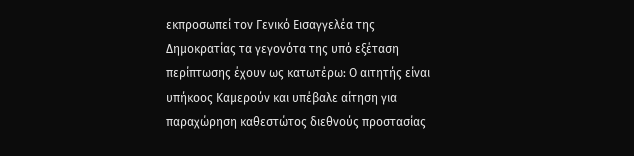εκπροσωπεί τον Γενικό Εισαγγελέα της Δημοκρατίας τα γεγονότα της υπό εξέταση περίπτωσης έχουν ως κατωτέρω: Ο αιτητής είναι υπήκοος Καμερούν και υπέβαλε αίτηση για παραχώρηση καθεστώτος διεθνούς προστασίας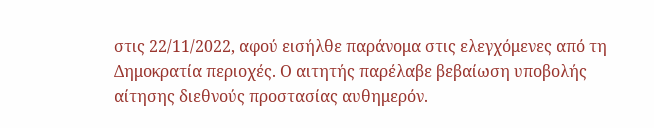στις 22/11/2022, αφού εισήλθε παράνομα στις ελεγχόμενες από τη Δημοκρατία περιοχές. Ο αιτητής παρέλαβε βεβαίωση υποβολής αίτησης διεθνούς προστασίας αυθημερόν.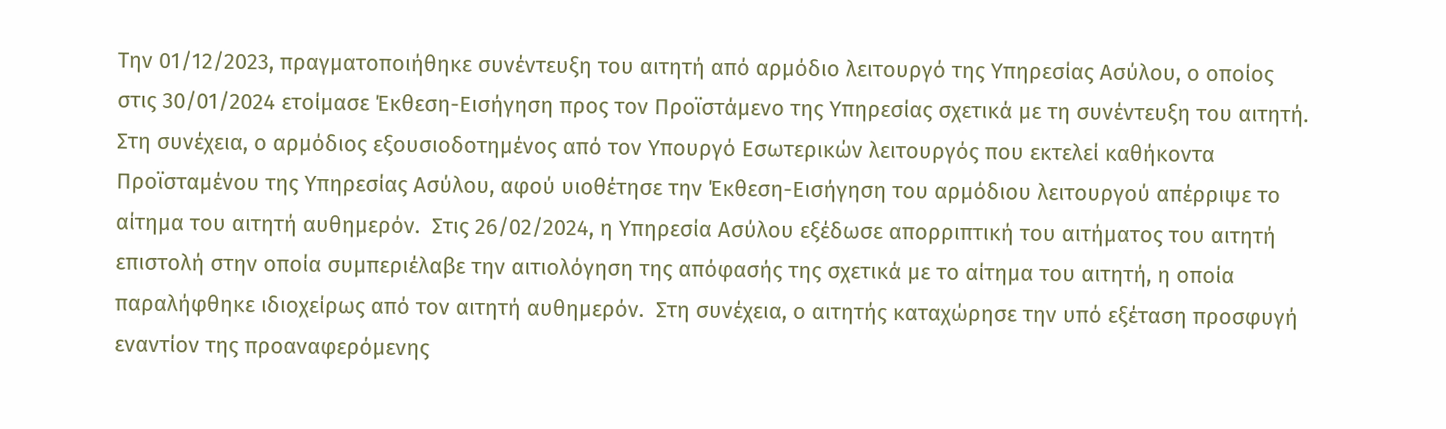Την 01/12/2023, πραγματοποιήθηκε συνέντευξη του αιτητή από αρμόδιο λειτουργό της Υπηρεσίας Ασύλου, ο οποίος στις 30/01/2024 ετοίμασε Έκθεση-Εισήγηση προς τον Προϊστάμενο της Υπηρεσίας σχετικά με τη συνέντευξη του αιτητή. Στη συνέχεια, ο αρμόδιος εξουσιοδοτημένος από τον Υπουργό Εσωτερικών λειτουργός που εκτελεί καθήκοντα Προϊσταμένου της Υπηρεσίας Ασύλου, αφού υιοθέτησε την Έκθεση-Εισήγηση του αρμόδιου λειτουργού απέρριψε το αίτημα του αιτητή αυθημερόν.  Στις 26/02/2024, η Υπηρεσία Ασύλου εξέδωσε απορριπτική του αιτήματος του αιτητή επιστολή στην οποία συμπεριέλαβε την αιτιολόγηση της απόφασής της σχετικά με το αίτημα του αιτητή, η οποία παραλήφθηκε ιδιοχείρως από τον αιτητή αυθημερόν.  Στη συνέχεια, ο αιτητής καταχώρησε την υπό εξέταση προσφυγή εναντίον της προαναφερόμενης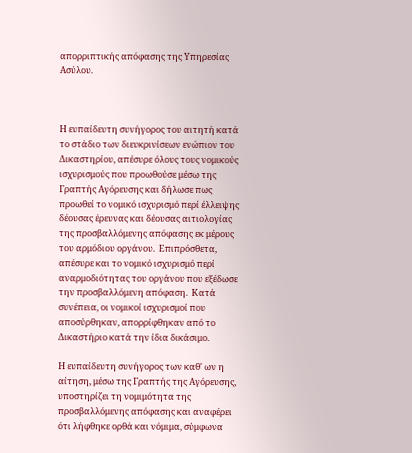απορριπτικής απόφασης της Υπηρεσίας Ασύλου.



Η ευπαίδευτη συνήγορος του αιτητή κατά το στάδιο των διευκρινίσεων ενώπιον του Δικαστηρίου, απέσυρε όλους τους νομικούς ισχυρισμούς που προωθούσε μέσω της Γραπτής Αγόρευσης και δήλωσε πως προωθεί το νομικό ισχυρισμό περί έλλειψης δέουσας έρευνας και δέουσας αιτιολογίας της προσβαλλόμενης απόφασης εκ μέρους του αρμόδιου οργάνου.  Επιπρόσθετα, απέσυρε και το νομικό ισχυρισμό περί αναρμοδιότητας του οργάνου που εξέδωσε την προσβαλλόμενη απόφαση.  Κατά συνέπεια, οι νομικοί ισχυρισμοί που αποσύρθηκαν, απορρίφθηκαν από το Δικαστήριο κατά την ίδια δικάσιμο.

Η ευπαίδευτη συνήγορος των καθ' ων η αίτηση, μέσω της Γραπτής της Αγόρευσης, υποστηρίζει τη νομιμότητα της προσβαλλόμενης απόφασης και αναφέρει ότι λήφθηκε ορθά και νόμιμα, σύμφωνα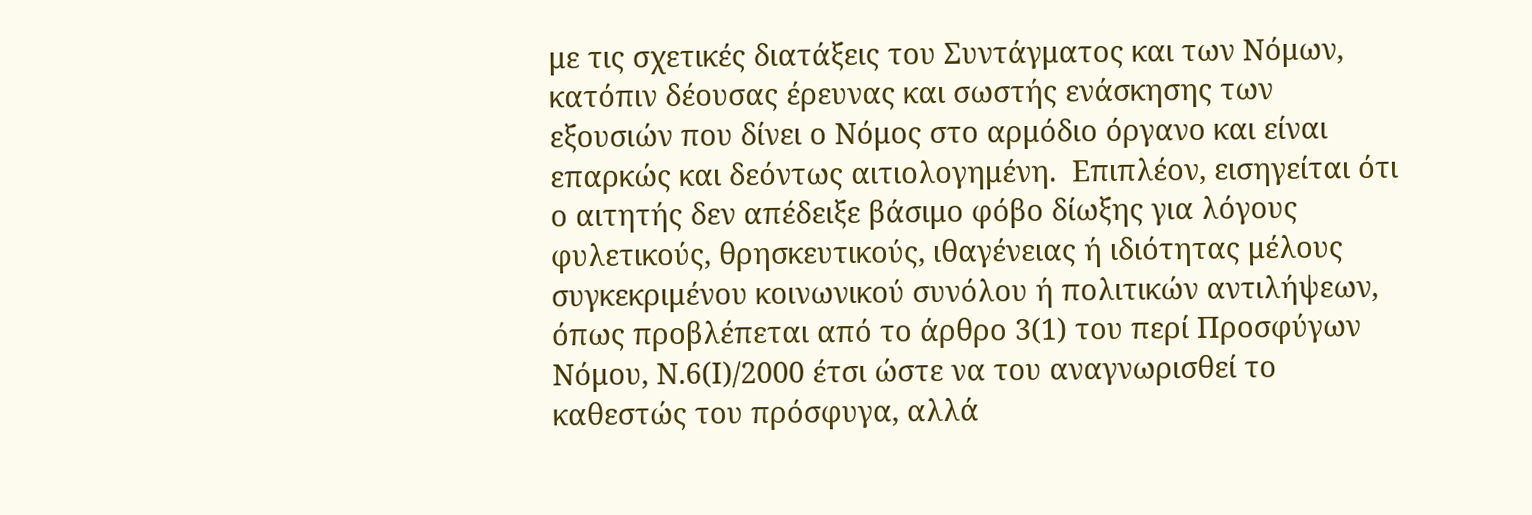με τις σχετικές διατάξεις του Συντάγματος και των Νόμων, κατόπιν δέουσας έρευνας και σωστής ενάσκησης των εξουσιών που δίνει ο Νόμος στο αρμόδιο όργανο και είναι επαρκώς και δεόντως αιτιολογημένη.  Επιπλέον, εισηγείται ότι ο αιτητής δεν απέδειξε βάσιμο φόβο δίωξης για λόγους φυλετικούς, θρησκευτικούς, ιθαγένειας ή ιδιότητας μέλους συγκεκριμένου κοινωνικού συνόλου ή πολιτικών αντιλήψεων, όπως προβλέπεται από το άρθρο 3(1) του περί Προσφύγων Νόμου, Ν.6(Ι)/2000 έτσι ώστε να του αναγνωρισθεί το καθεστώς του πρόσφυγα, αλλά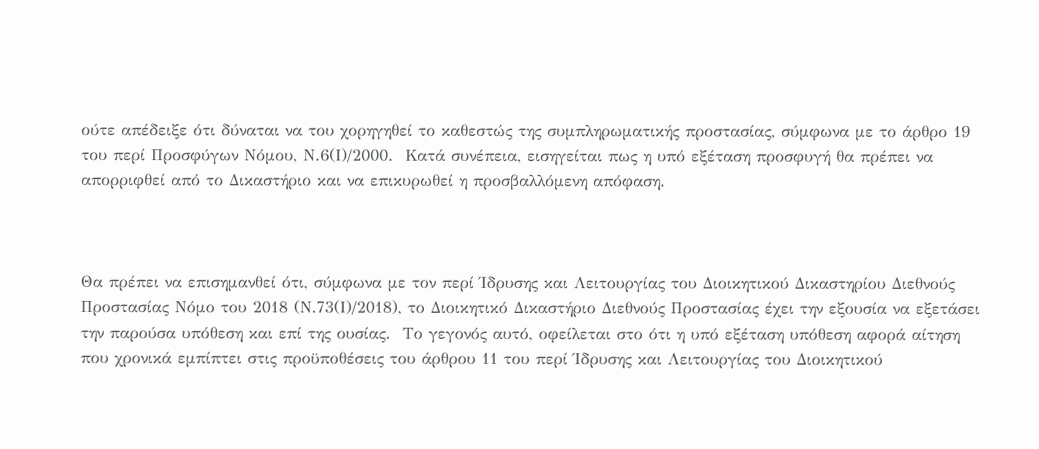ούτε απέδειξε ότι δύναται να του χορηγηθεί το καθεστώς της συμπληρωματικής προστασίας, σύμφωνα με το άρθρο 19 του περί Προσφύγων Νόμου, Ν.6(Ι)/2000.  Κατά συνέπεια, εισηγείται πως η υπό εξέταση προσφυγή θα πρέπει να απορριφθεί από το Δικαστήριο και να επικυρωθεί η προσβαλλόμενη απόφαση.



Θα πρέπει να επισημανθεί ότι, σύμφωνα με τον περί Ίδρυσης και Λειτουργίας του Διοικητικού Δικαστηρίου Διεθνούς Προστασίας Νόμο του 2018 (Ν.73(Ι)/2018), το Διοικητικό Δικαστήριο Διεθνούς Προστασίας έχει την εξουσία να εξετάσει την παρούσα υπόθεση και επί της ουσίας.  Το γεγονός αυτό, οφείλεται στο ότι η υπό εξέταση υπόθεση αφορά αίτηση που χρονικά εμπίπτει στις προϋποθέσεις του άρθρου 11 του περί Ίδρυσης και Λειτουργίας του Διοικητικού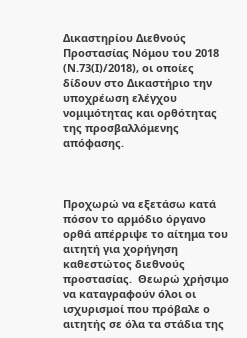Δικαστηρίου Διεθνούς Προστασίας Νόμου του 2018 (Ν.73(Ι)/2018), οι οποίες δίδουν στο Δικαστήριο την υποχρέωση ελέγχου νομιμότητας και ορθότητας της προσβαλλόμενης απόφασης.



Προχωρώ να εξετάσω κατά πόσον το αρμόδιο όργανο ορθά απέρριψε το αίτημα του αιτητή για χορήγηση καθεστώτος διεθνούς προστασίας.  Θεωρώ χρήσιμο να καταγραφούν όλοι οι ισχυρισμοί που πρόβαλε ο αιτητής σε όλα τα στάδια της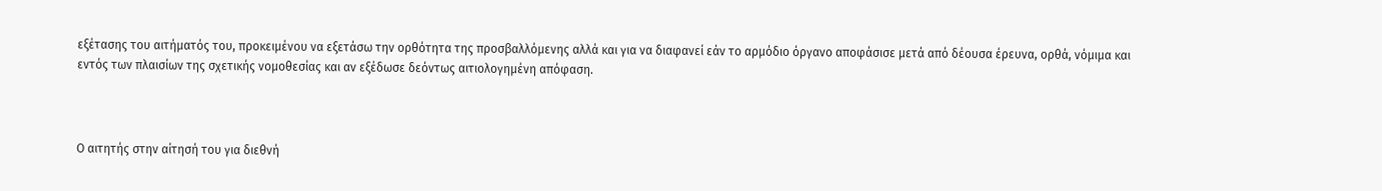εξέτασης του αιτήματός του, προκειμένου να εξετάσω την ορθότητα της προσβαλλόμενης αλλά και για να διαφανεί εάν το αρμόδιο όργανο αποφάσισε μετά από δέουσα έρευνα, ορθά, νόμιμα και εντός των πλαισίων της σχετικής νομοθεσίας και αν εξέδωσε δεόντως αιτιολογημένη απόφαση.



Ο αιτητής στην αίτησή του για διεθνή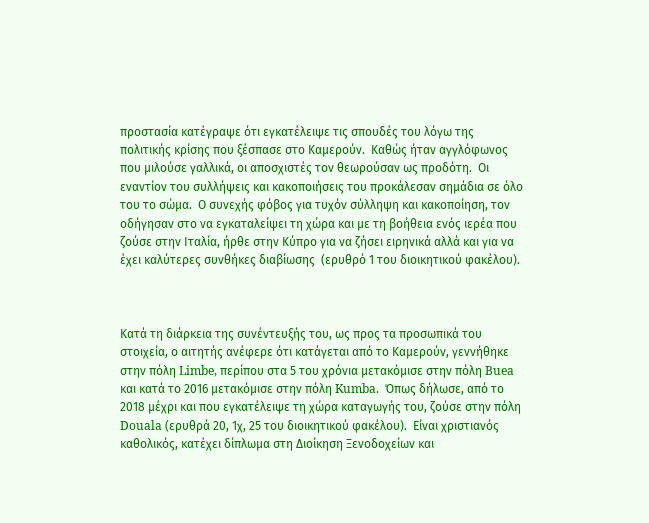προστασία κατέγραψε ότι εγκατέλειψε τις σπουδές του λόγω της πολιτικής κρίσης που ξέσπασε στο Καμερούν.  Καθώς ήταν αγγλόφωνος που μιλούσε γαλλικά, οι αποσχιστές τον θεωρούσαν ως προδότη.  Οι εναντίον του συλλήψεις και κακοποιήσεις του προκάλεσαν σημάδια σε όλο του το σώμα.  Ο συνεχής φόβος για τυχόν σύλληψη και κακοποίηση, τον οδήγησαν στο να εγκαταλείψει τη χώρα και με τη βοήθεια ενός ιερέα που ζούσε στην Ιταλία, ήρθε στην Κύπρο για να ζήσει ειρηνικά αλλά και για να έχει καλύτερες συνθήκες διαβίωσης  (ερυθρό 1 του διοικητικού φακέλου).



Κατά τη διάρκεια της συνέντευξής του, ως προς τα προσωπικά του στοιχεία, ο αιτητής ανέφερε ότι κατάγεται από τo Καμερούν, γεννήθηκε στην πόλη Limbe, περίπου στα 5 του χρόνια μετακόμισε στην πόλη Buea και κατά το 2016 μετακόμισε στην πόλη Kumba.  Όπως δήλωσε, από το 2018 μέχρι και που εγκατέλειψε τη χώρα καταγωγής του, ζούσε στην πόλη Douala (ερυθρά 20, 1χ, 25 του διοικητικού φακέλου).  Είναι χριστιανός καθολικός, κατέχει δίπλωμα στη Διοίκηση Ξενοδοχείων και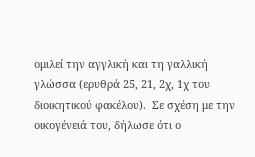ομιλεί την αγγλική και τη γαλλική γλώσσα (ερυθρά 25, 21, 2χ, 1χ του διοικητικού φακέλου).  Σε σχέση με την οικογένειά του, δήλωσε ότι ο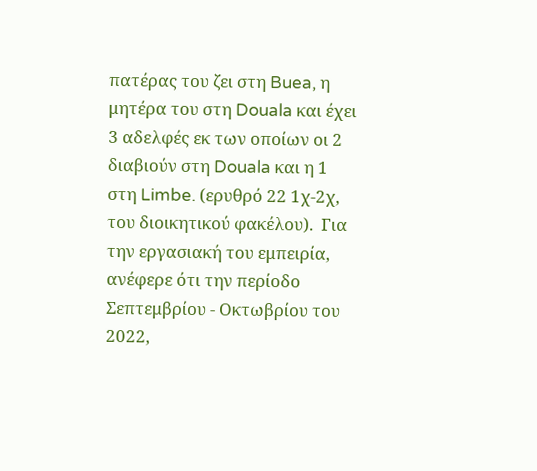πατέρας του ζει στη Buea, η μητέρα του στη Douala και έχει 3 αδελφές εκ των οποίων οι 2 διαβιούν στη Douala και η 1 στη Limbe. (ερυθρό 22 1χ-2χ, του διοικητικού φακέλου).  Για την εργασιακή του εμπειρία, ανέφερε ότι την περίοδο Σεπτεμβρίου - Οκτωβρίου του 2022,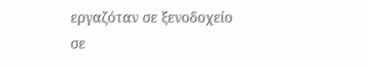εργαζόταν σε ξενοδοχείο σε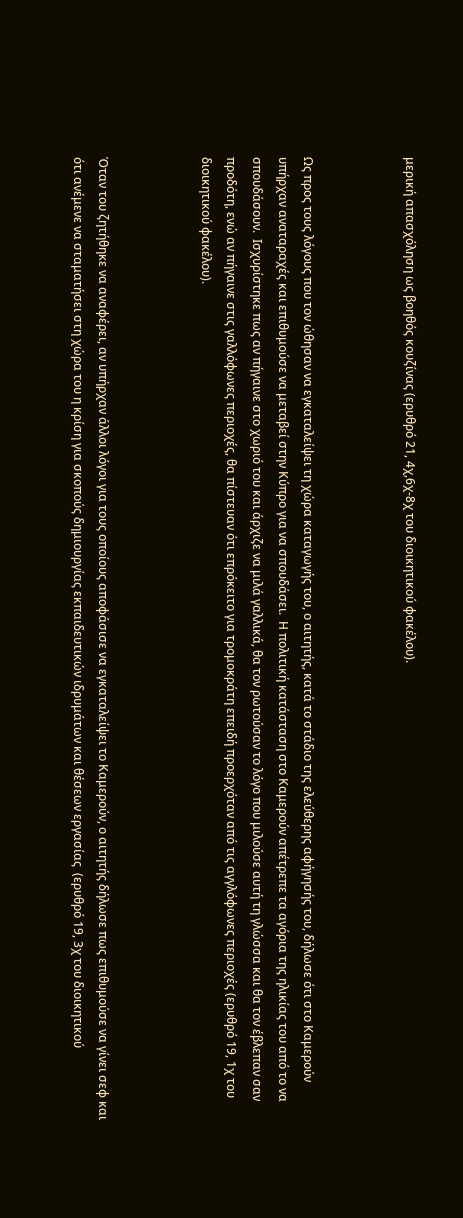μερική απασχόληση ως βοηθός κουζίνας (ερυθρό 21, 4χ,6χ-8χ του διοικητικού φακέλου).



Ως προς τους λόγους που τον ώθησαν να εγκαταλείψει τη χώρα καταγωγής του, ο αιτητής, κατά το στάδιο της ελεύθερης αφήγησής του, δήλωσε ότι στο Καμερούν υπήρχαν αναταραχές και επιθυμούσε να μεταβεί στην Κύπρο για να σπουδάσει.  Η πολιτική κατάσταση στο Καμερούν απέτρεπε τα αγόρια της ηλικίας του από το να σπουδάσουν.  Ισχυρίστηκε πως αν πήγαινε στο χωριό του και άρχιζε να μιλά γαλλικά, θα τον ρωτούσαν το λόγο που μιλούσε αυτή τη γλώσσα και θα τον έβλεπαν σαν προδότη, ενώ αν πήγαινε στις γαλλόφωνες περιοχές, θα πίστευαν ότι επρόκειτο για τρομοκράτη επειδή προερχόταν από τις αγγλόφωνες περιοχές (ερυθρό 19, 1χ του διοικητικού φακέλου).



Όταν του ζητήθηκε να αναφέρει, αν υπήρχαν άλλοι λόγοι για τους οποίους αποφάσισε να εγκαταλείψει το Καμερούν, ο αιτητής δήλωσε πως επιθυμούσε να γίνει σεφ και ότι ανέμενε να σταματήσει στη χώρα του η κρίση για σκοπούς δημιουργίας εκπαιδευτικών ιδρυμάτων και θέσεων εργασίας  (ερυθρό 19, 3χ του διοικητικού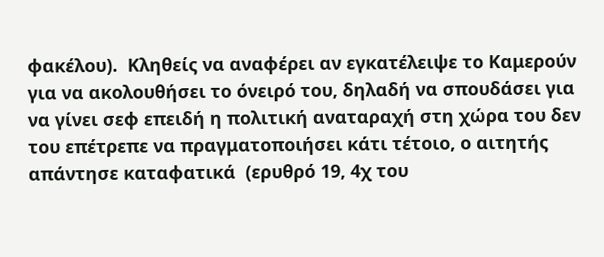φακέλου).  Κληθείς να αναφέρει αν εγκατέλειψε το Καμερούν για να ακολουθήσει το όνειρό του, δηλαδή να σπουδάσει για να γίνει σεφ επειδή η πολιτική αναταραχή στη χώρα του δεν του επέτρεπε να πραγματοποιήσει κάτι τέτοιο, ο αιτητής απάντησε καταφατικά  (ερυθρό 19, 4χ του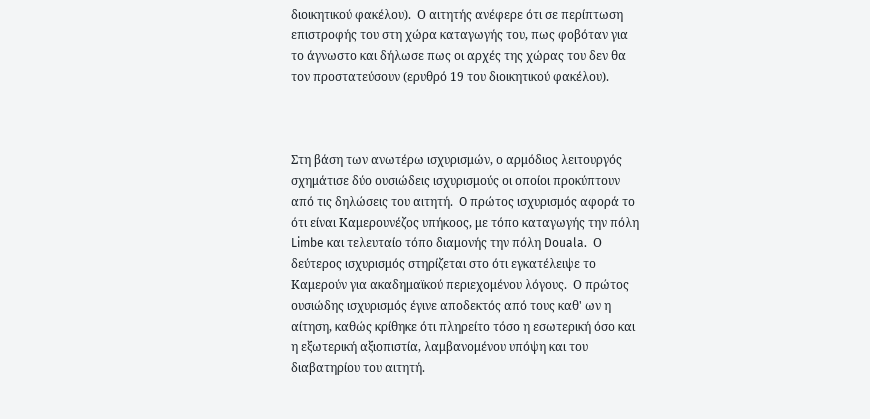διοικητικού φακέλου).  Ο αιτητής ανέφερε ότι σε περίπτωση επιστροφής του στη χώρα καταγωγής του, πως φοβόταν για το άγνωστο και δήλωσε πως οι αρχές της χώρας του δεν θα τον προστατεύσουν (ερυθρό 19 του διοικητικού φακέλου).



Στη βάση των ανωτέρω ισχυρισμών, ο αρμόδιος λειτουργός σχημάτισε δύο ουσιώδεις ισχυρισμούς οι οποίοι προκύπτουν από τις δηλώσεις του αιτητή.  O πρώτος ισχυρισμός αφορά το ότι είναι Καμερουνέζος υπήκοος, με τόπο καταγωγής την πόλη Limbe και τελευταίο τόπο διαμονής την πόλη Douala.  Ο δεύτερος ισχυρισμός στηρίζεται στο ότι εγκατέλειψε το Καμερούν για ακαδημαϊκού περιεχομένου λόγους.  Ο πρώτος ουσιώδης ισχυρισμός έγινε αποδεκτός από τους καθ' ων η αίτηση, καθώς κρίθηκε ότι πληρείτο τόσο η εσωτερική όσο και η εξωτερική αξιοπιστία, λαμβανομένου υπόψη και του διαβατηρίου του αιτητή.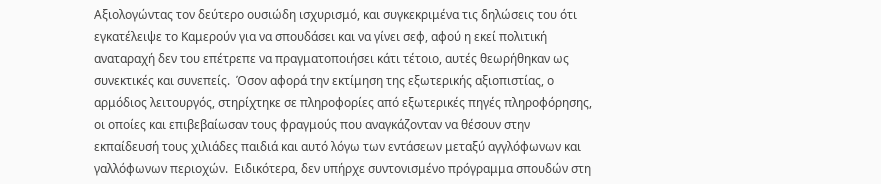Αξιολογώντας τον δεύτερο ουσιώδη ισχυρισμό, και συγκεκριμένα τις δηλώσεις του ότι εγκατέλειψε το Καμερούν για να σπουδάσει και να γίνει σεφ, αφού η εκεί πολιτική αναταραχή δεν του επέτρεπε να πραγματοποιήσει κάτι τέτοιο, αυτές θεωρήθηκαν ως συνεκτικές και συνεπείς.  Όσον αφορά την εκτίμηση της εξωτερικής αξιοπιστίας, ο αρμόδιος λειτουργός, στηρίχτηκε σε πληροφορίες από εξωτερικές πηγές πληροφόρησης, οι οποίες και επιβεβαίωσαν τους φραγμούς που αναγκάζονταν να θέσουν στην εκπαίδευσή τους χιλιάδες παιδιά και αυτό λόγω των εντάσεων μεταξύ αγγλόφωνων και γαλλόφωνων περιοχών.  Ειδικότερα, δεν υπήρχε συντονισμένο πρόγραμμα σπουδών στη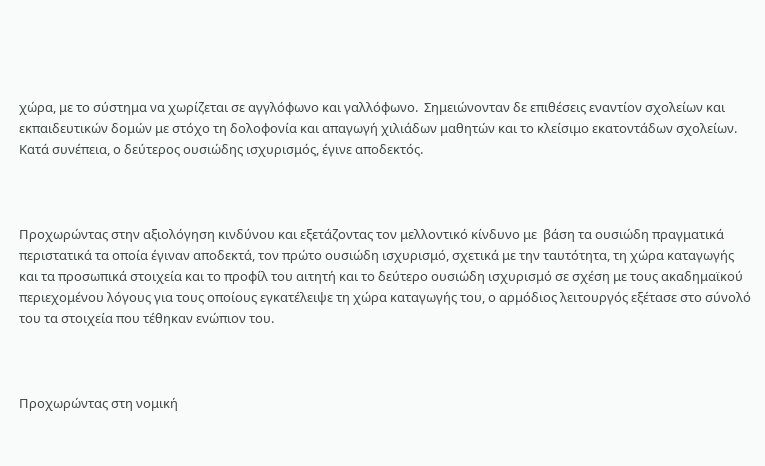χώρα, με το σύστημα να χωρίζεται σε αγγλόφωνο και γαλλόφωνο.  Σημειώνονταν δε επιθέσεις εναντίον σχολείων και εκπαιδευτικών δομών με στόχο τη δολοφονία και απαγωγή χιλιάδων μαθητών και το κλείσιμο εκατοντάδων σχολείων.  Κατά συνέπεια, ο δεύτερος ουσιώδης ισχυρισμός, έγινε αποδεκτός.



Προχωρώντας στην αξιολόγηση κινδύνου και εξετάζοντας τον μελλοντικό κίνδυνο με  βάση τα ουσιώδη πραγματικά περιστατικά τα οποία έγιναν αποδεκτά, τον πρώτο ουσιώδη ισχυρισμό, σχετικά με την ταυτότητα, τη χώρα καταγωγής και τα προσωπικά στοιχεία και το προφίλ του αιτητή και το δεύτερο ουσιώδη ισχυρισμό σε σχέση με τους ακαδημαϊκού περιεχομένου λόγους για τους οποίους εγκατέλειψε τη χώρα καταγωγής του, ο αρμόδιος λειτουργός εξέτασε στο σύνολό του τα στοιχεία που τέθηκαν ενώπιον του.



Προχωρώντας στη νομική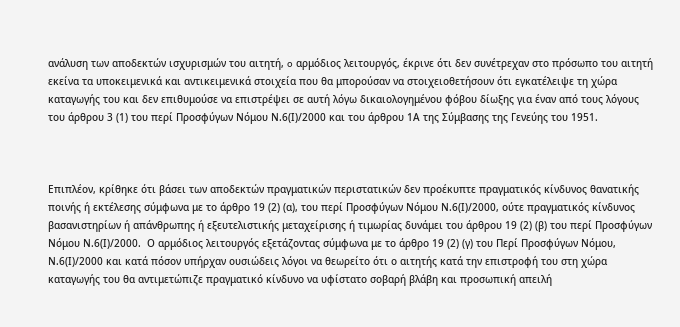ανάλυση των αποδεκτών ισχυρισμών του αιτητή, o αρμόδιος λειτουργός, έκρινε ότι δεν συνέτρεχαν στο πρόσωπο του αιτητή εκείνα τα υποκειμενικά και αντικειμενικά στοιχεία που θα μπορούσαν να στοιχειοθετήσουν ότι εγκατέλειψε τη χώρα καταγωγής του και δεν επιθυμούσε να επιστρέψει σε αυτή λόγω δικαιολογημένου φόβου δίωξης για έναν από τους λόγους του άρθρου 3 (1) του περί Προσφύγων Νόμου Ν.6(Ι)/2000 και του άρθρου 1Α της Σύμβασης της Γενεύης του 1951.



Επιπλέον, κρίθηκε ότι βάσει των αποδεκτών πραγματικών περιστατικών δεν προέκυπτε πραγματικός κίνδυνος θανατικής ποινής ή εκτέλεσης σύμφωνα με το άρθρο 19 (2) (α), του περί Προσφύγων Νόμου Ν.6(Ι)/2000, ούτε πραγματικός κίνδυνος βασανιστηρίων ή απάνθρωπης ή εξευτελιστικής μεταχείρισης ή τιμωρίας δυνάμει του άρθρου 19 (2) (β) του περί Προσφύγων Νόμου Ν.6(Ι)/2000.  Ο αρμόδιος λειτουργός εξετάζοντας σύμφωνα με το άρθρο 19 (2) (γ) του Περί Προσφύγων Νόμου, Ν.6(Ι)/2000 και κατά πόσον υπήρχαν ουσιώδεις λόγοι να θεωρείτο ότι ο αιτητής κατά την επιστροφή του στη χώρα καταγωγής του θα αντιμετώπιζε πραγματικό κίνδυνο να υφίστατο σοβαρή βλάβη και προσωπική απειλή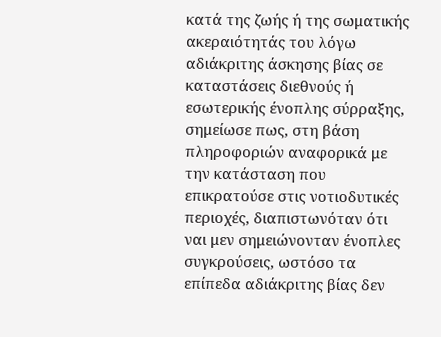κατά της ζωής ή της σωματικής ακεραιότητάς του λόγω αδιάκριτης άσκησης βίας σε καταστάσεις διεθνούς ή εσωτερικής ένοπλης σύρραξης,  σημείωσε πως, στη βάση πληροφοριών αναφορικά με την κατάσταση που επικρατούσε στις νοτιοδυτικές περιοχές, διαπιστωνόταν ότι ναι μεν σημειώνονταν ένοπλες συγκρούσεις, ωστόσο τα επίπεδα αδιάκριτης βίας δεν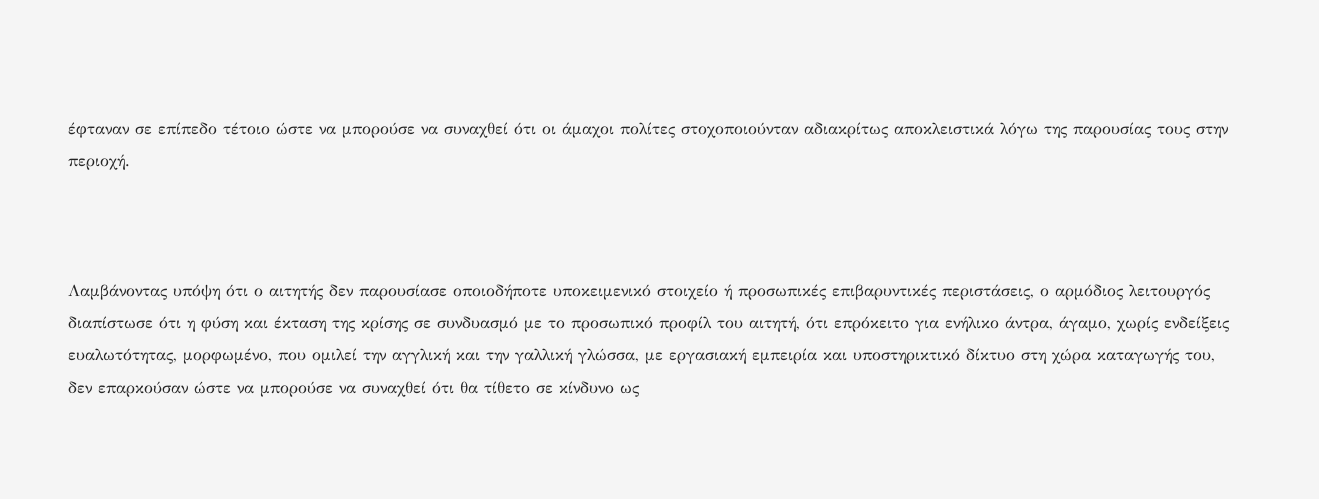έφταναν σε επίπεδο τέτοιο ώστε να μπορούσε να συναχθεί ότι οι άμαχοι πολίτες στοχοποιούνταν αδιακρίτως αποκλειστικά λόγω της παρουσίας τους στην περιοχή.



Λαμβάνοντας υπόψη ότι ο αιτητής δεν παρουσίασε οποιοδήποτε υποκειμενικό στοιχείο ή προσωπικές επιβαρυντικές περιστάσεις, ο αρμόδιος λειτουργός διαπίστωσε ότι η φύση και έκταση της κρίσης σε συνδυασμό με το προσωπικό προφίλ του αιτητή, ότι επρόκειτο για ενήλικο άντρα, άγαμο, χωρίς ενδείξεις ευαλωτότητας, μορφωμένο, που ομιλεί την αγγλική και την γαλλική γλώσσα, με εργασιακή εμπειρία και υποστηρικτικό δίκτυο στη χώρα καταγωγής του, δεν επαρκούσαν ώστε να μπορούσε να συναχθεί ότι θα τίθετο σε κίνδυνο ως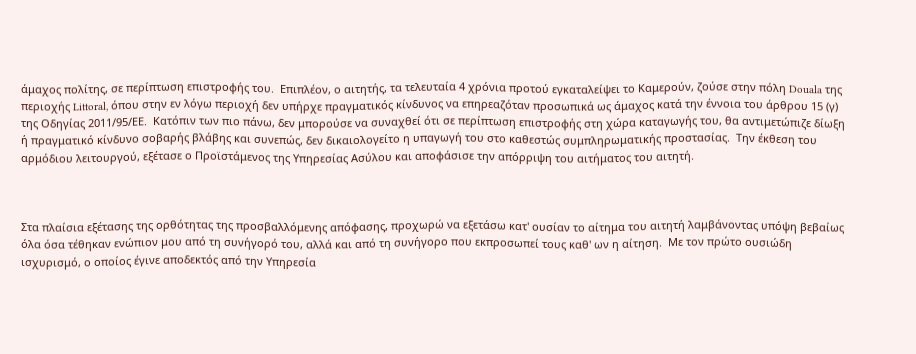άμαχος πολίτης, σε περίπτωση επιστροφής του.  Επιπλέον, ο αιτητής, τα τελευταία 4 χρόνια προτού εγκαταλείψει το Καμερούν, ζούσε στην πόλη Douala της περιοχής Littoral, όπου στην εν λόγω περιοχή δεν υπήρχε πραγματικός κίνδυνος να επηρεαζόταν προσωπικά ως άμαχος κατά την έννοια του άρθρου 15 (γ) της Οδηγίας 2011/95/ΕΕ.  Κατόπιν των πιο πάνω, δεν μπορούσε να συναχθεί ότι σε περίπτωση επιστροφής στη χώρα καταγωγής του, θα αντιμετώπιζε δίωξη ή πραγματικό κίνδυνο σοβαρής βλάβης και συνεπώς, δεν δικαιολογείτο η υπαγωγή του στο καθεστώς συμπληρωματικής προστασίας.  Την έκθεση του αρμόδιου λειτουργού, εξέτασε ο Προϊστάμενος της Υπηρεσίας Ασύλου και αποφάσισε την απόρριψη του αιτήματος του αιτητή.



Στα πλαίσια εξέτασης της ορθότητας της προσβαλλόμενης απόφασης, προχωρώ να εξετάσω κατ' ουσίαν το αίτημα του αιτητή λαμβάνοντας υπόψη βεβαίως όλα όσα τέθηκαν ενώπιον μου από τη συνήγορό του, αλλά και από τη συνήγορο που εκπροσωπεί τους καθ' ων η αίτηση.  Με τον πρώτο ουσιώδη ισχυρισμό, ο οποίος έγινε αποδεκτός από την Υπηρεσία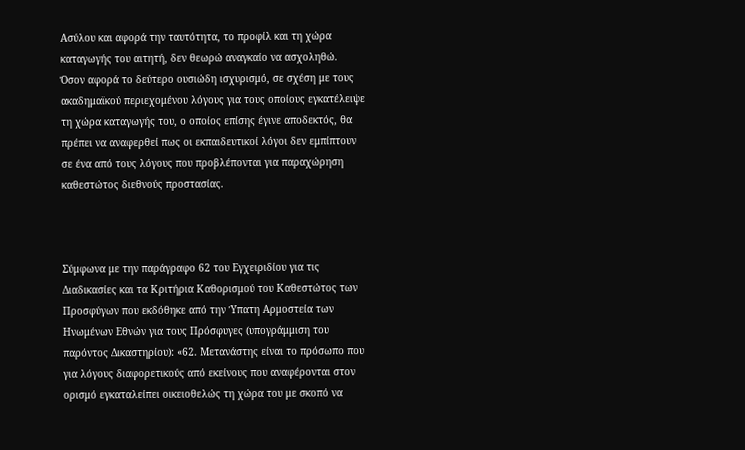Ασύλου και αφορά την ταυτότητα, το προφίλ και τη χώρα καταγωγής του αιτητή, δεν θεωρώ αναγκαίο να ασχοληθώ.  Όσον αφορά το δεύτερο ουσιώδη ισχυρισμό, σε σχέση με τους ακαδημαϊκού περιεχομένου λόγους για τους οποίους εγκατέλειψε τη χώρα καταγωγής του, ο οποίος επίσης έγινε αποδεκτός, θα πρέπει να αναφερθεί πως οι εκπαιδευτικοί λόγοι δεν εμπίπτουν σε ένα από τους λόγους που προβλέπονται για παραχώρηση καθεστώτος διεθνούς προστασίας.



Σύμφωνα με την παράγραφο 62 του Εγχειριδίου για τις Διαδικασίες και τα Κριτήρια Καθορισμού του Καθεστώτος των Προσφύγων που εκδόθηκε από την Ύπατη Αρμοστεία των Ηνωμένων Εθνών για τους Πρόσφυγες (υπογράμμιση του παρόντος Δικαστηρίου): «62. Μετανάστης είναι το πρόσωπο που για λόγους διαφορετικούς από εκείνους που αναφέρονται στον ορισμό εγκαταλείπει οικειοθελώς τη χώρα του με σκοπό να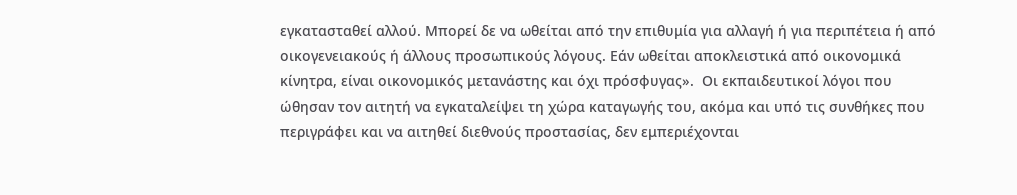εγκατασταθεί αλλού. Μπορεί δε να ωθείται από την επιθυμία για αλλαγή ή για περιπέτεια ή από οικογενειακούς ή άλλους προσωπικούς λόγους. Εάν ωθείται αποκλειστικά από οικονομικά κίνητρα, είναι οικονομικός μετανάστης και όχι πρόσφυγας».  Οι εκπαιδευτικοί λόγοι που ώθησαν τον αιτητή να εγκαταλείψει τη χώρα καταγωγής του, ακόμα και υπό τις συνθήκες που περιγράφει και να αιτηθεί διεθνούς προστασίας, δεν εμπεριέχονται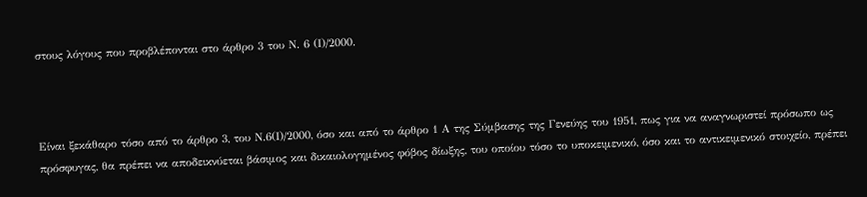στους λόγους που προβλέπονται στο άρθρο 3 του Ν. 6 (Ι)/2000.



Είναι ξεκάθαρο τόσο από το άρθρο 3, του Ν.6(Ι)/2000, όσο και από το άρθρο 1 Α της Σύμβασης της Γενεύης του 1951, πως για να αναγνωριστεί πρόσωπο ως πρόσφυγας, θα πρέπει να αποδεικνύεται βάσιμος και δικαιολογημένος φόβος δίωξης, του οποίου τόσο το υποκειμενικό, όσο και το αντικειμενικό στοιχείο, πρέπει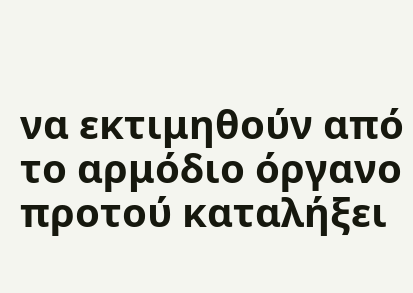να εκτιμηθούν από το αρμόδιο όργανο προτού καταλήξει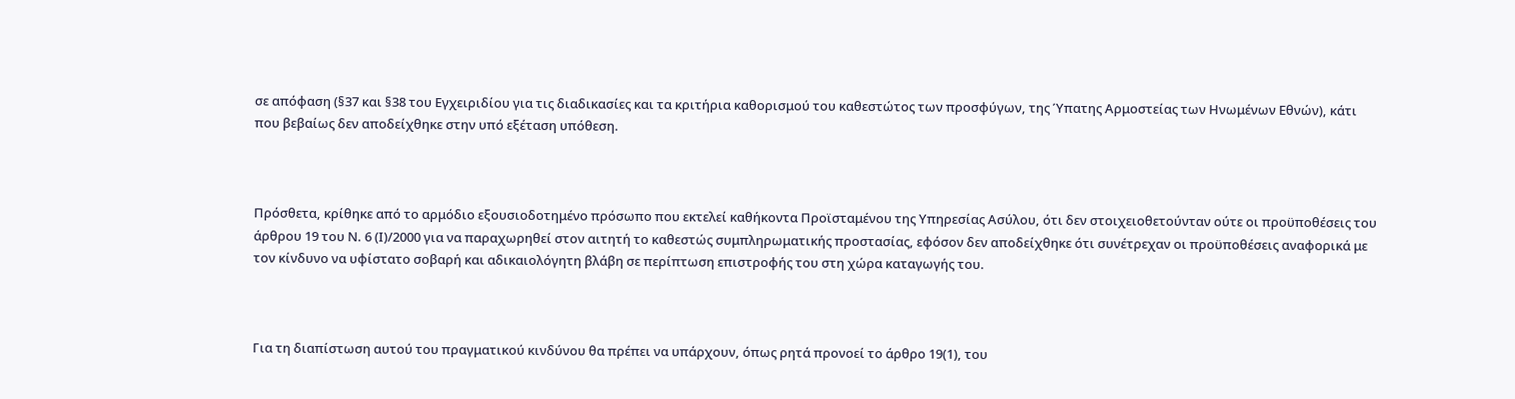σε απόφαση (§37 και §38 του Εγχειριδίου για τις διαδικασίες και τα κριτήρια καθορισμού του καθεστώτος των προσφύγων, της Ύπατης Αρμοστείας των Ηνωμένων Εθνών), κάτι που βεβαίως δεν αποδείχθηκε στην υπό εξέταση υπόθεση.



Πρόσθετα, κρίθηκε από το αρμόδιο εξουσιοδοτημένο πρόσωπο που εκτελεί καθήκοντα Προϊσταμένου της Υπηρεσίας Ασύλου, ότι δεν στοιχειοθετούνταν ούτε οι προϋποθέσεις του άρθρου 19 του Ν. 6 (Ι)/2000 για να παραχωρηθεί στον αιτητή το καθεστώς συμπληρωματικής προστασίας, εφόσον δεν αποδείχθηκε ότι συνέτρεχαν οι προϋποθέσεις αναφορικά με τον κίνδυνο να υφίστατο σοβαρή και αδικαιολόγητη βλάβη σε περίπτωση επιστροφής του στη χώρα καταγωγής του.



Για τη διαπίστωση αυτού του πραγματικού κινδύνου θα πρέπει να υπάρχουν, όπως ρητά προνοεί το άρθρο 19(1), του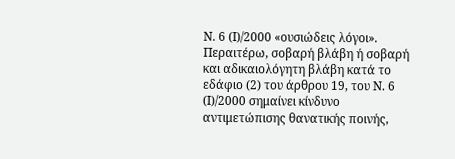Ν. 6 (Ι)/2000 «ουσιώδεις λόγοι».  Περαιτέρω, σοβαρή βλάβη ή σοβαρή και αδικαιολόγητη βλάβη κατά το εδάφιο (2) του άρθρου 19, του Ν. 6 (Ι)/2000 σημαίνει κίνδυνο αντιμετώπισης θανατικής ποινής,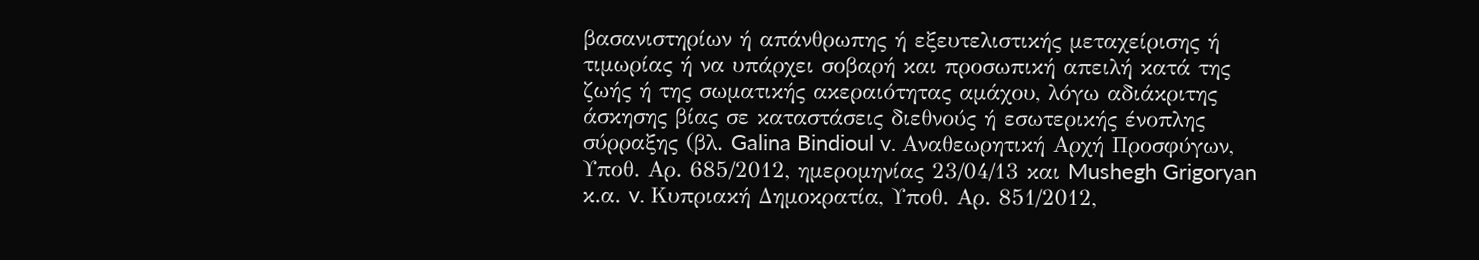βασανιστηρίων ή απάνθρωπης ή εξευτελιστικής μεταχείρισης ή τιμωρίας ή να υπάρχει σοβαρή και προσωπική απειλή κατά της ζωής ή της σωματικής ακεραιότητας αμάχου, λόγω αδιάκριτης άσκησης βίας σε καταστάσεις διεθνούς ή εσωτερικής ένοπλης σύρραξης (βλ. Galina Bindioul v. Αναθεωρητική Αρχή Προσφύγων, Υποθ. Αρ. 685/2012, ημερομηνίας 23/04/13 και Mushegh Grigoryan κ.α. v. Κυπριακή Δημοκρατία, Υποθ. Αρ. 851/2012,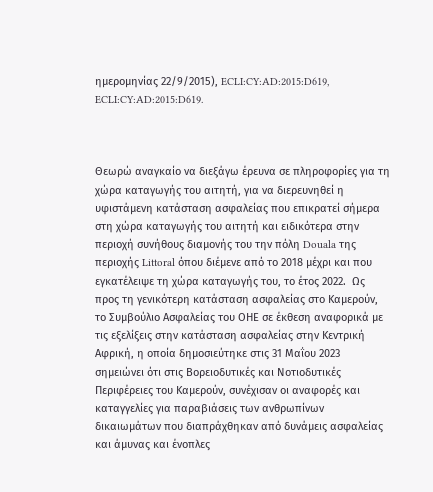ημερομηνίας 22/9/2015), ECLI:CY:AD:2015:D619, ECLI:CY:AD:2015:D619.



Θεωρώ αναγκαίο να διεξάγω έρευνα σε πληροφορίες για τη χώρα καταγωγής του αιτητή, για να διερευνηθεί η υφιστάμενη κατάσταση ασφαλείας που επικρατεί σήμερα στη χώρα καταγωγής του αιτητή και ειδικότερα στην περιοχή συνήθους διαμονής του την πόλη Douala της περιοχής Littoral όπου διέμενε από το 2018 μέχρι και που εγκατέλειψε τη χώρα καταγωγής του, το έτος 2022.  Ως προς τη γενικότερη κατάσταση ασφαλείας στο Καμερούν, το Συμβούλιο Ασφαλείας του ΟΗΕ σε έκθεση αναφορικά με τις εξελίξεις στην κατάσταση ασφαλείας στην Κεντρική Αφρική, η οποία δημοσιεύτηκε στις 31 Μαΐου 2023 σημειώνει ότι στις Βορειοδυτικές και Νοτιοδυτικές Περιφέρειες του Καμερούν, συνέχισαν οι αναφορές και καταγγελίες για παραβιάσεις των ανθρωπίνων δικαιωμάτων που διαπράχθηκαν από δυνάμεις ασφαλείας και άμυνας και ένοπλες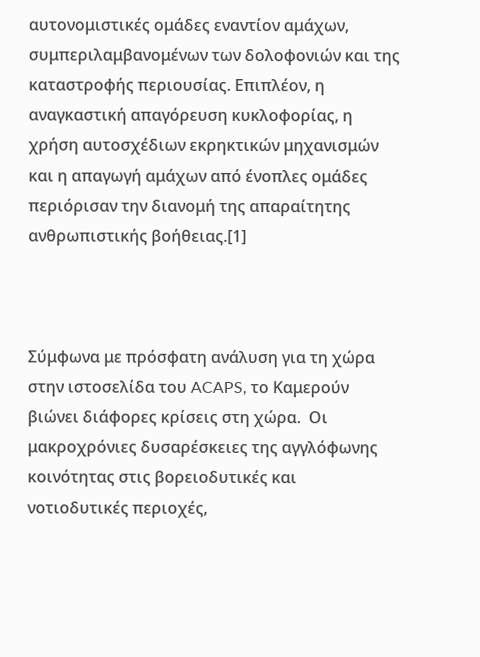αυτονομιστικές ομάδες εναντίον αμάχων, συμπεριλαμβανομένων των δολοφονιών και της καταστροφής περιουσίας. Επιπλέον, η αναγκαστική απαγόρευση κυκλοφορίας, η χρήση αυτοσχέδιων εκρηκτικών μηχανισμών και η απαγωγή αμάχων από ένοπλες ομάδες περιόρισαν την διανομή της απαραίτητης ανθρωπιστικής βοήθειας.[1]



Σύμφωνα με πρόσφατη ανάλυση για τη χώρα στην ιστοσελίδα του ACAPS, το Καμερούν βιώνει διάφορες κρίσεις στη χώρα.  Οι μακροχρόνιες δυσαρέσκειες της αγγλόφωνης κοινότητας στις βορειοδυτικές και νοτιοδυτικές περιοχές,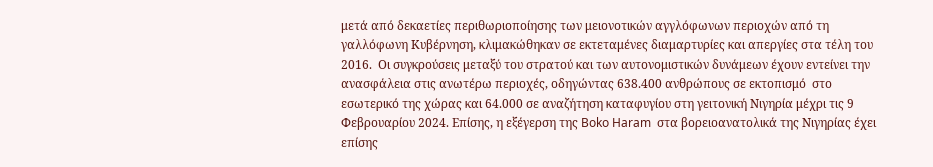μετά από δεκαετίες περιθωριοποίησης των μειονοτικών αγγλόφωνων περιοχών από τη γαλλόφωνη Κυβέρνηση, κλιμακώθηκαν σε εκτεταμένες διαμαρτυρίες και απεργίες στα τέλη του 2016.  Οι συγκρούσεις μεταξύ του στρατού και των αυτονομιστικών δυνάμεων έχουν εντείνει την ανασφάλεια στις ανωτέρω περιοχές, οδηγώντας 638.400 ανθρώπους σε εκτοπισμό  στο εσωτερικό της χώρας και 64.000 σε αναζήτηση καταφυγίου στη γειτονική Νιγηρία μέχρι τις 9 Φεβρουαρίου 2024. Επίσης, η εξέγερση της Boko Haram  στα βορειοανατολικά της Νιγηρίας έχει επίσης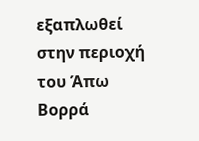εξαπλωθεί στην περιοχή του Άπω Βορρά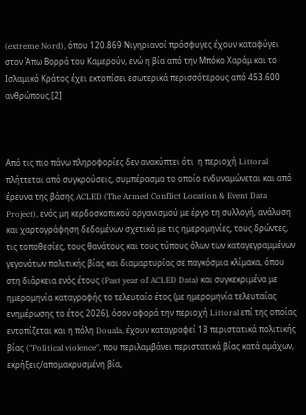(extreme Nord), όπου 120.869 Νιγηριανοί πρόσφυγες έχουν καταφύγει στον Άπω Βορρά του Καμερούν, ενώ η βία από την Μπόκο Χαράμ και το Ισλαμικό Κράτος έχει εκτοπίσει εσωτερικά περισσότερους από 453.600 ανθρώπους.[2]



Από τις πιο πάνω πληροφορίες δεν ανακύπτει ότι  η περιοχή Littoral πλήττεται από συγκρούσεις, συμπέρασμα το οποίο ενδυναμώνεται και από έρευνα της βάσης ACLED (The Armed Conflict Location & Event Data Project), ενός μη κερδοσκοπικού οργανισμού με έργο τη συλλογή, ανάλυση και χαρτογράφηση δεδομένων σχετικά με τις ημερομηνίες, τους δρώντες, τις τοποθεσίες, τους θανάτους και τους τύπους όλων των καταγεγραμμένων γεγονότων πολιτικής βίας και διαμαρτυρίας σε παγκόσμια κλίμακα, όπου στη διάρκεια ενός έτους (Past year of ACLED Data) και συγκεκριμένα με ημερομηνία καταγραφής το τελευταίο έτος (με ημερομηνία τελευταίας ενημέρωσης το έτος 2026), όσον αφορά την περιοχή Littoral επί της οποίας εντοπίζεται και η πόλη Douala, έχουν καταγραφεί 13 περιστατικά πολιτικής βίας ("Political violence", που περιλαμβάνει περιστατικά βίας κατά αμάχων, εκρήξεις/απομακρυσμένη βία,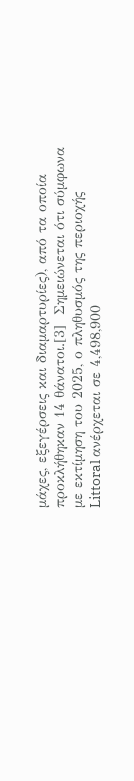μάχες, εξεγέρσεις και διαμαρτυρίες), από τα οποία προκλήθηκαν 14 θάνατοι.[3]  Σημειώνεται ότι σύμφωνα με εκτίμηση του 2025, ο πληθυσμός της περιοχής Littoral ανέρχεται σε 4,498,900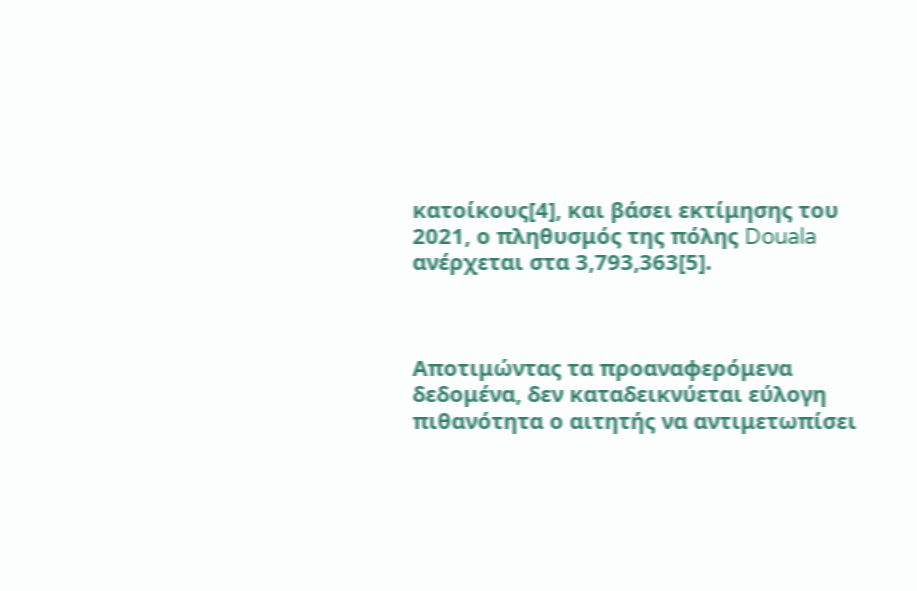κατοίκους[4], και βάσει εκτίμησης του 2021, ο πληθυσμός της πόλης Douala ανέρχεται στα 3,793,363[5].



Αποτιμώντας τα προαναφερόμενα δεδομένα, δεν καταδεικνύεται εύλογη πιθανότητα ο αιτητής να αντιμετωπίσει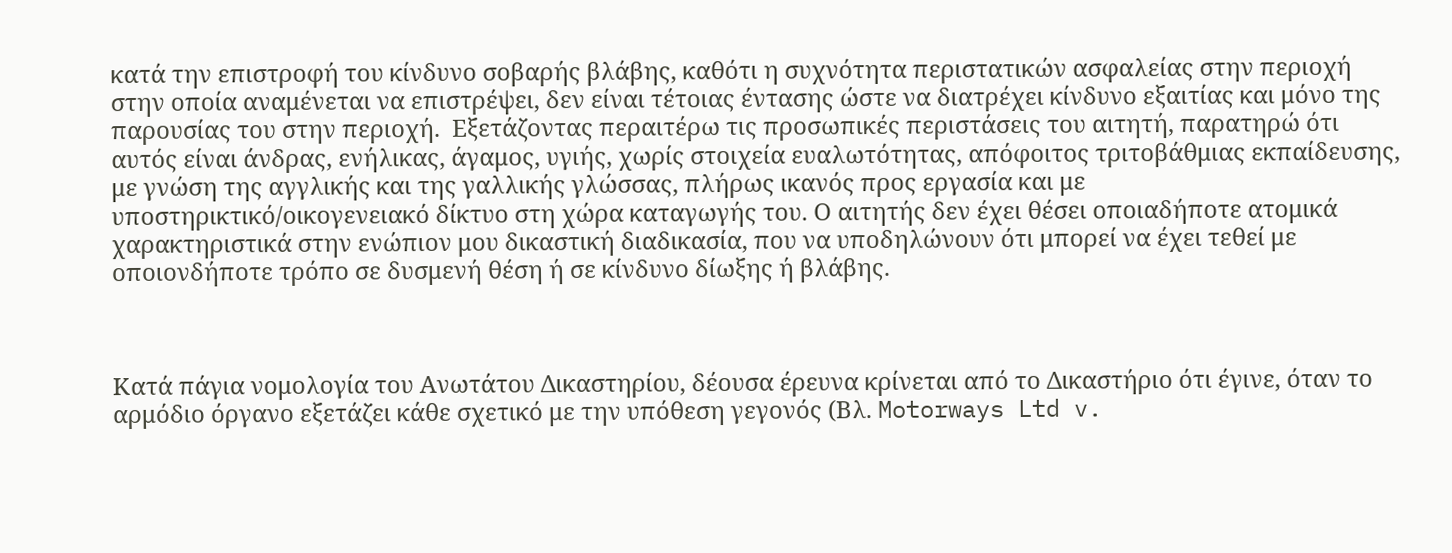κατά την επιστροφή του κίνδυνο σοβαρής βλάβης, καθότι η συχνότητα περιστατικών ασφαλείας στην περιοχή στην οποία αναμένεται να επιστρέψει, δεν είναι τέτοιας έντασης ώστε να διατρέχει κίνδυνο εξαιτίας και μόνο της παρουσίας του στην περιοχή.  Εξετάζοντας περαιτέρω τις προσωπικές περιστάσεις του αιτητή, παρατηρώ ότι αυτός είναι άνδρας, ενήλικας, άγαμος, υγιής, χωρίς στοιχεία ευαλωτότητας, απόφοιτος τριτοβάθμιας εκπαίδευσης, με γνώση της αγγλικής και της γαλλικής γλώσσας, πλήρως ικανός προς εργασία και με υποστηρικτικό/οικογενειακό δίκτυο στη χώρα καταγωγής του. Ο αιτητής δεν έχει θέσει οποιαδήποτε ατομικά χαρακτηριστικά στην ενώπιον μου δικαστική διαδικασία, που να υποδηλώνουν ότι μπορεί να έχει τεθεί με οποιονδήποτε τρόπο σε δυσμενή θέση ή σε κίνδυνο δίωξης ή βλάβης.



Κατά πάγια νομολογία του Ανωτάτου Δικαστηρίου, δέουσα έρευνα κρίνεται από το Δικαστήριο ότι έγινε, όταν το αρμόδιο όργανο εξετάζει κάθε σχετικό με την υπόθεση γεγονός (Βλ. Motorways Ltd v.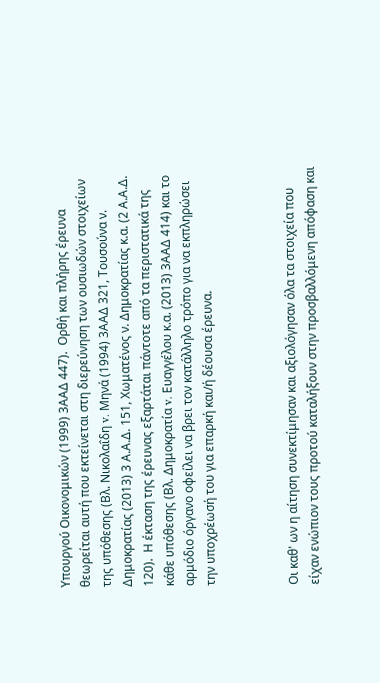Υπουργού Οικονομικών (1999) 3ΑΑΔ 447).  Ορθή και πλήρης έρευνα θεωρείται αυτή που εκτείνεται στη διερεύνηση των ουσιωδών στοιχείων της υπόθεσης (Βλ. Νικολαΐδη v. Μηνά (1994) 3ΑΑΔ 321, Τουσούνα ν. Δημοκρατίας (2013) 3 Α.Α.Δ. 151, Χωματένος ν. Δημοκρατίας κ.α. (2 Α.Α.Δ. 120).  Η έκταση της έρευνας εξαρτάται πάντοτε από τα περιστατικά της κάθε υπόθεσης (Βλ. Δημοκρατία v. Ευαγγέλου κ.α. (2013) 3ΑΑΔ 414) και το αρμόδιο όργανο οφείλει να βρει τον κατάλληλο τρόπο για να εκπληρώσει την υποχρέωσή του για επαρκή και/ή δέουσα έρευνα.



Οι καθ' ων η αίτηση συνεκτίμησαν και αξιολόγησαν όλα τα στοιχεία που είχαν ενώπιον τους προτού καταλήξουν στην προσβαλλόμενη απόφαση και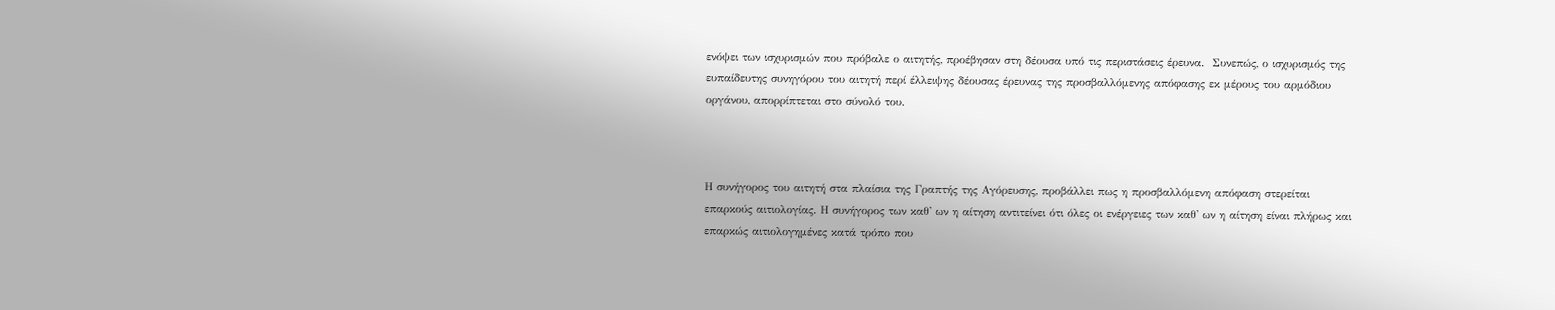ενόψει των ισχυρισμών που πρόβαλε ο αιτητής, προέβησαν στη δέουσα υπό τις περιστάσεις έρευνα.  Συνεπώς, ο ισχυρισμός της ευπαίδευτης συνηγόρου του αιτητή περί έλλειψης δέουσας έρευνας της προσβαλλόμενης απόφασης εκ μέρους του αρμόδιου οργάνου, απορρίπτεται στο σύνολό του.



Η συνήγορος του αιτητή στα πλαίσια της Γραπτής της Αγόρευσης, προβάλλει πως η προσβαλλόμενη απόφαση στερείται επαρκούς αιτιολογίας. Η συνήγορος των καθ' ων η αίτηση αντιτείνει ότι όλες οι ενέργειες των καθ' ων η αίτηση είναι πλήρως και επαρκώς αιτιολογημένες κατά τρόπο που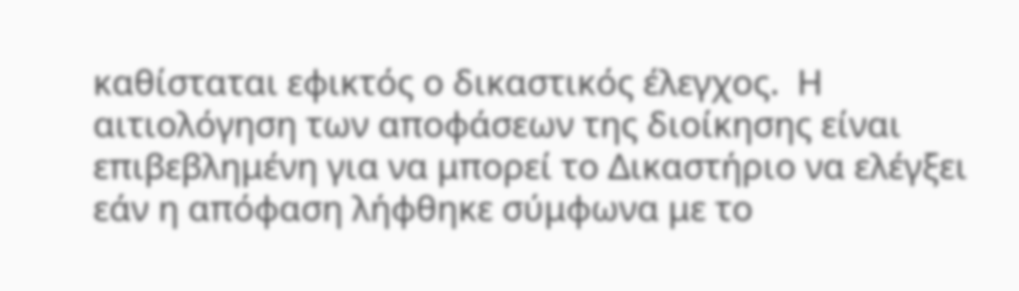καθίσταται εφικτός ο δικαστικός έλεγχος.  Η αιτιολόγηση των αποφάσεων της διοίκησης είναι επιβεβλημένη για να μπορεί το Δικαστήριο να ελέγξει εάν η απόφαση λήφθηκε σύμφωνα με το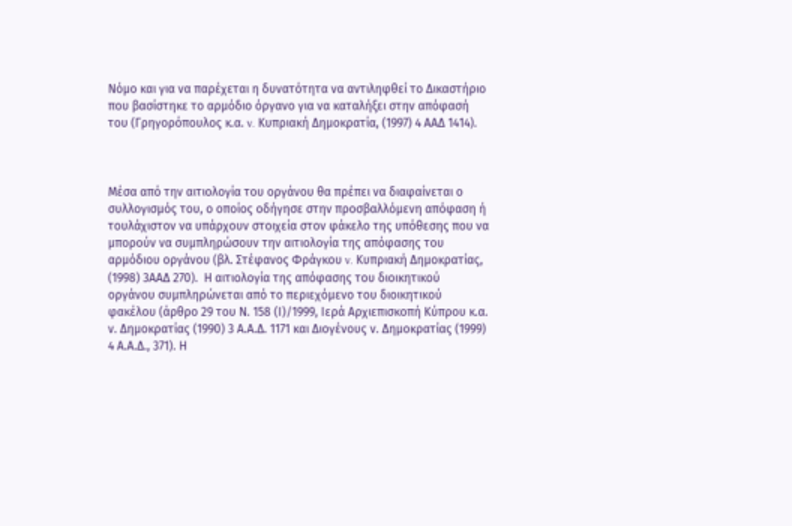Νόμο και για να παρέχεται η δυνατότητα να αντιληφθεί το Δικαστήριο που βασίστηκε το αρμόδιο όργανο για να καταλήξει στην απόφασή του (Γρηγορόπουλος κ.α. v. Κυπριακή Δημοκρατία, (1997) 4 ΑΑΔ 1414).



Μέσα από την αιτιολογία του οργάνου θα πρέπει να διαφαίνεται ο συλλογισμός του, ο οποίος οδήγησε στην προσβαλλόμενη απόφαση ή τουλάχιστον να υπάρχουν στοιχεία στον φάκελο της υπόθεσης που να μπορούν να συμπληρώσουν την αιτιολογία της απόφασης του αρμόδιου οργάνου (βλ. Στέφανος Φράγκου v. Κυπριακή Δημοκρατίας, (1998) 3ΑΑΔ 270).  Η αιτιολογία της απόφασης του διοικητικού οργάνου συμπληρώνεται από το περιεχόμενο του διοικητικού φακέλου (άρθρο 29 του Ν. 158 (Ι)/1999, Ιερά Αρχιεπισκοπή Κύπρου κ.α. ν. Δημοκρατίας (1990) 3 Α.Α.Δ. 1171 και Διογένους ν. Δημοκρατίας (1999) 4 Α.Α.Δ., 371). Η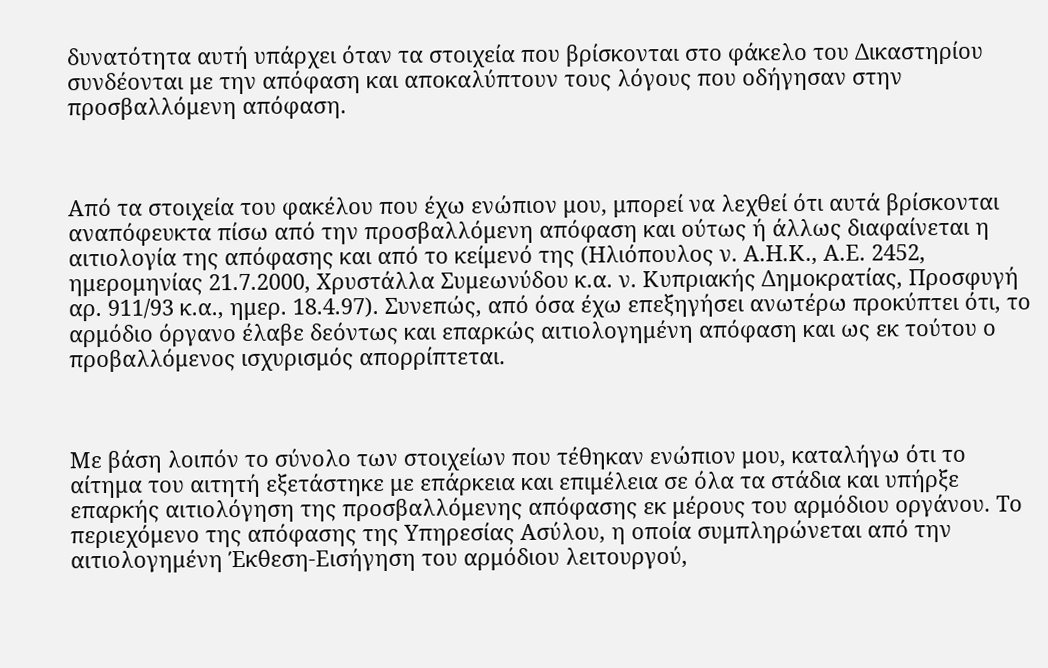δυνατότητα αυτή υπάρχει όταν τα στοιχεία που βρίσκονται στο φάκελο του Δικαστηρίου συνδέονται με την απόφαση και αποκαλύπτουν τους λόγους που οδήγησαν στην προσβαλλόμενη απόφαση.



Από τα στοιχεία του φακέλου που έχω ενώπιον μου, μπορεί να λεχθεί ότι αυτά βρίσκονται αναπόφευκτα πίσω από την προσβαλλόμενη απόφαση και ούτως ή άλλως διαφαίνεται η αιτιολογία της απόφασης και από το κείμενό της (Ηλιόπουλος ν. Α.Η.Κ., Α.Ε. 2452, ημερομηνίας 21.7.2000, Χρυστάλλα Συμεωνύδου κ.α. ν. Κυπριακής Δημοκρατίας, Προσφυγή αρ. 911/93 κ.α., ημερ. 18.4.97). Συνεπώς, από όσα έχω επεξηγήσει ανωτέρω προκύπτει ότι, το αρμόδιο όργανο έλαβε δεόντως και επαρκώς αιτιολογημένη απόφαση και ως εκ τούτου ο προβαλλόμενος ισχυρισμός απορρίπτεται.



Με βάση λοιπόν το σύνολο των στοιχείων που τέθηκαν ενώπιον μου, καταλήγω ότι το αίτημα του αιτητή εξετάστηκε με επάρκεια και επιμέλεια σε όλα τα στάδια και υπήρξε επαρκής αιτιολόγηση της προσβαλλόμενης απόφασης εκ μέρους του αρμόδιου οργάνου. Το περιεχόμενο της απόφασης της Υπηρεσίας Ασύλου, η οποία συμπληρώνεται από την αιτιολογημένη Έκθεση-Εισήγηση του αρμόδιου λειτουργού,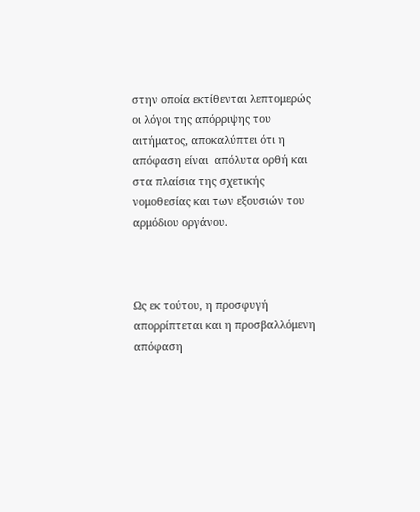στην οποία εκτίθενται λεπτομερώς οι λόγοι της απόρριψης του αιτήματος, αποκαλύπτει ότι η απόφαση είναι  απόλυτα ορθή και στα πλαίσια της σχετικής νομοθεσίας και των εξουσιών του αρμόδιου οργάνου.



Ως εκ τούτου, η προσφυγή απορρίπτεται και η προσβαλλόμενη απόφαση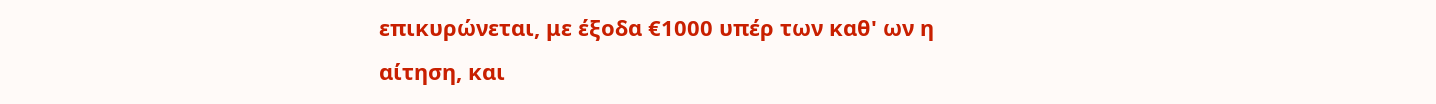επικυρώνεται, με έξοδα €1000 υπέρ των καθ' ων η αίτηση, και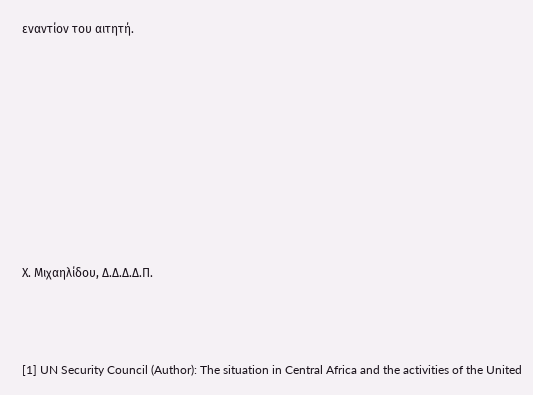εναντίον του αιτητή.









Χ. Μιχαηλίδου, Δ.Δ.Δ.Δ.Π.



[1] UN Security Council (Author): The situation in Central Africa and the activities of the United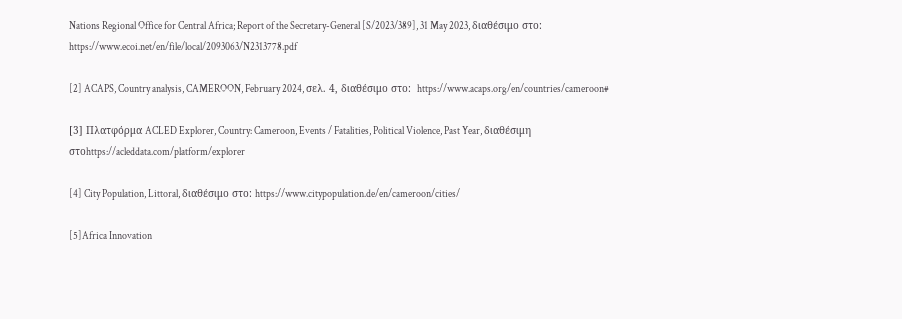Nations Regional Office for Central Africa; Report of the Secretary-General [S/2023/389], 31 May 2023, διαθέσιμο στο: https://www.ecoi.net/en/file/local/2093063/N2313778.pdf

[2] ACAPS, Country analysis, CAMEROON, February 2024, σελ. 4, διαθέσιμο στο:  https://www.acaps.org/en/countries/cameroon#

[3] Πλατφόρμα ACLED Explorer, Country: Cameroon, Events / Fatalities, Political Violence, Past Year, διαθέσιμη στοhttps://acleddata.com/platform/explorer

[4] City Population, Littoral, διαθέσιμο στο: https://www.citypopulation.de/en/cameroon/cities/

[5]Africa Innovation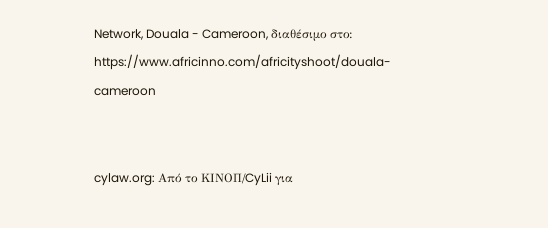Network, Douala - Cameroon, διαθέσιμο στο: https://www.africinno.com/africityshoot/douala-cameroon


cylaw.org: Από το ΚΙΝOΠ/CyLii για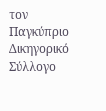τον Παγκύπριο Δικηγορικό Σύλλογο